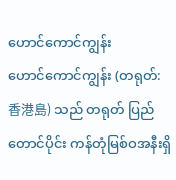ဟောင်ကောင်ကျွန်း
ဟောင်ကောင်ကျွန်း (တရုတ်: 香港島) သည် တရုတ် ပြည်တောင်ပိုင်း ကန်တုံမြစ်ဝအနီးရှိ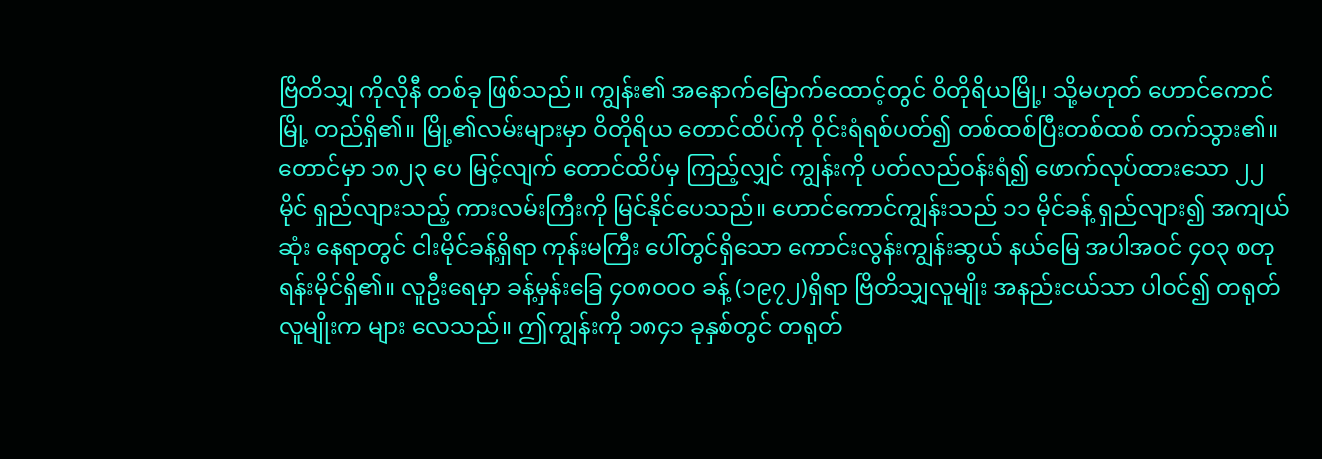ဗြိတိသျှ ကိုလိုနီ တစ်ခု ဖြစ်သည်။ ကျွန်း၏ အနောက်မြောက်ထောင့်တွင် ဝိတိုရိယမြို့၊ သို့မဟုတ် ဟောင်ကောင်မြို့ တည်ရှိ၏။ မြို့၏လမ်းများမှာ ဝိတိုရိယ တောင်ထိပ်ကို ဝိုင်းရံရစ်ပတ်၍ တစ်ထစ်ပြီးတစ်ထစ် တက်သွား၏။ တောင်မှာ ၁၈၂၃ ပေ မြင့်လျက် တောင်ထိပ်မှ ကြည့်လျှင် ကျွန်းကို ပတ်လည်ဝန်းရံ၍ ဖောက်လုပ်ထားသော ၂၂ မိုင် ရှည်လျားသည့် ကားလမ်းကြီးကို မြင်နိုင်ပေသည်။ ဟောင်ကောင်ကျွန်းသည် ၁၁ မိုင်ခန့် ရှည်လျား၍ အကျယ် ဆုံး နေရာတွင် ငါးမိုင်ခန့်ရှိရာ ကုန်းမကြီး ပေါ်တွင်ရှိသော ကောင်းလွန်းကျွန်းဆွယ် နယ်မြေ အပါအဝင် ၄ဝ၃ စတုရန်းမိုင်ရှိ၏။ လူဦးရေမှာ ခန့်မှန်းခြေ ၄ဝ၈ဝဝဝ ခန့် (၁၉၇၂)ရှိရာ ဗြိတိသျှလူမျိုး အနည်းငယ်သာ ပါဝင်၍ တရုတ်လူမျိုးက များ လေသည်။ ဤကျွန်းကို ၁၈၄၁ ခုနှစ်တွင် တရုတ်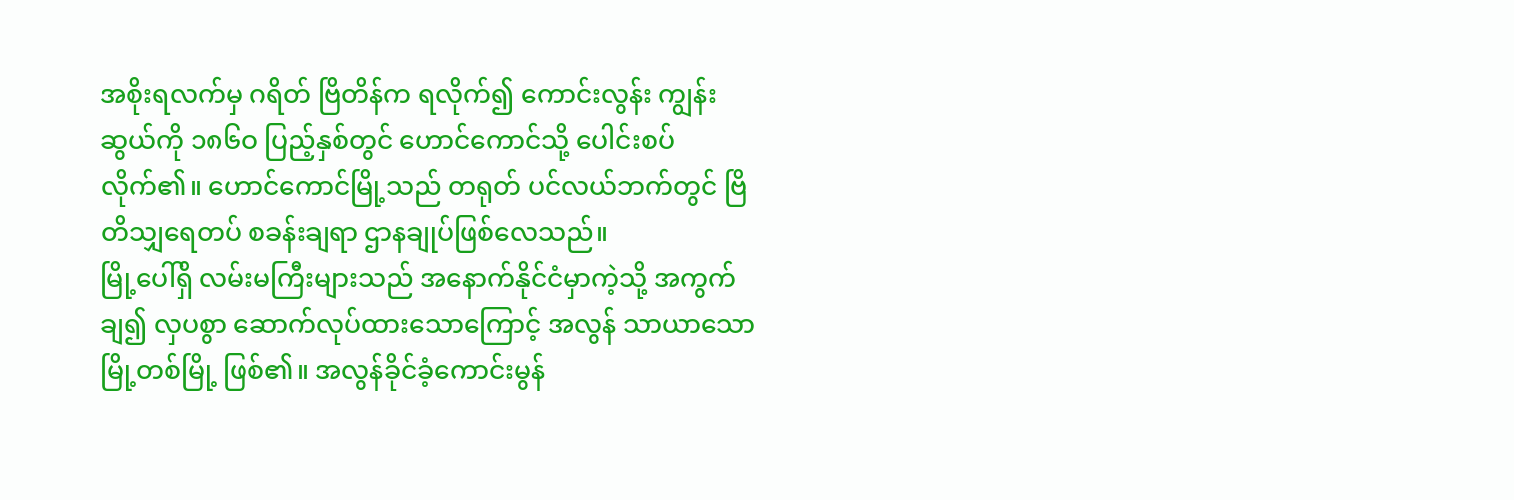အစိုးရလက်မှ ဂရိတ် ဗြိတိန်က ရလိုက်၍ ကောင်းလွန်း ကျွန်းဆွယ်ကို ၁၈၆ဝ ပြည့်နှစ်တွင် ဟောင်ကောင်သို့ ပေါင်းစပ်လိုက်၏။ ဟောင်ကောင်မြို့သည် တရုတ် ပင်လယ်ဘက်တွင် ဗြိတိသျှရေတပ် စခန်းချရာ ဌာနချုပ်ဖြစ်လေသည်။
မြို့ပေါ်ရှိ လမ်းမကြီးများသည် အနောက်နိုင်ငံမှာကဲ့သို့ အကွက်ချ၍ လှပစွာ ဆောက်လုပ်ထားသောကြောင့် အလွန် သာယာသော မြို့တစ်မြို့ ဖြစ်၏။ အလွန်ခိုင်ခံ့ကောင်းမွန်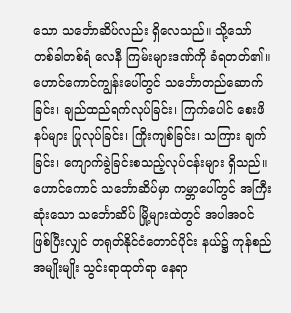သော သင်္ဘောဆိပ်လည်း ရှိလေသည်။ သို့သော် တစ်ခါတစ်ရံ လေနီ ကြမ်းများဒဏ်ကို ခံရတတ်၏။ ဟောင်ကောင်ကျွန်းပေါ်တွင် သင်္ဘောတည်ဆောက်ခြင်း၊ ချည်ထည်ရက်လုပ်ခြင်း၊ ကြက်ပေါင် စေးဖိနပ်များ ပြုလုပ်ခြင်း၊ ကြိုးကျစ်ခြင်း၊ သကြား ချက်ခြင်း၊ ကျောက်ခွဲခြင်းစသည့်လုပ်ငန်းများ ရှိသည်။ ဟောင်ကောင် သင်္ဘောဆိပ်မှာ ကမ္ဘာပေါ်တွင် အကြီးဆုံးသော သင်္ဘောဆိပ် မြို့များထဲတွင် အပါအဝင် ဖြစ်ပြီးလျှင် တရုတ်နိုင်ငံတောင်ပိုင်း နယ်၌ ကုန်စည်အမျိုးမျိုး သွင်းရာထုတ်ရာ နေရာ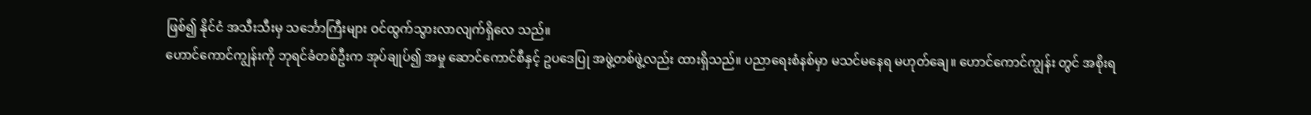ဖြစ်၍ နိုင်ငံ အသီးသီးမှ သင်္ဘောကြီးများ ဝင်ထွက်သွားလာလျက်ရှိလေ သည်။
ဟောင်ကောင်ကျွန်းကို ဘုရင်ခံတစ်ဦးက အုပ်ချုပ်၍ အမှု ဆောင်ကောင်စီနှင့် ဥပဒေပြု အဖွဲ့တစ်ဖွဲ့လည်း ထားရှိသည်။ ပညာရေးစံနစ်မှာ မသင်မနေရ မဟုတ်ချေ။ ဟောင်ကောင်ကျွန်း တွင် အစိုးရ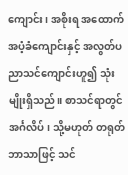ကျောင်း၊ အစိုးရ အထောက် အပံ့ခံကျောင်းနှင့် အလွတ်ပညာသင်ကျောင်းဟူ၍ သုံးမျိုးရှိသည်။ စာသင်ရာတွင် အင်္ဂလိပ်၊ သို့မဟုတ် တရုတ်ဘာသာဖြင့် သင်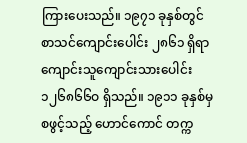ကြားပေးသည်။ ၁၉၇၁ ခုနှစ်တွင် စာသင်ကျောင်းပေါင်း ၂၈၆၁ ရှိရာ ကျောင်းသူကျောင်းသားပေါင်း ၁၂၆၈၆၆ဝ ရှိသည်။ ၁၉၁၁ ခုနှစ်မှ စဖွင့်သည့် ဟောင်ကောင် တက္က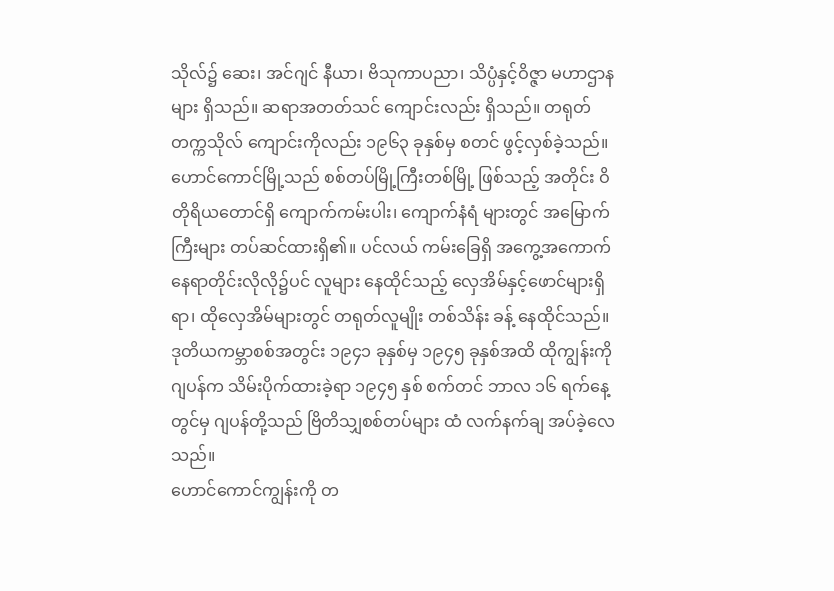သိုလ်၌ ဆေး၊ အင်ဂျင် နီယာ၊ ဗိသုကာပညာ၊ သိပ္ပံနှင့်ဝိဇ္ဇာ မဟာဌာနများ ရှိသည်။ ဆရာအတတ်သင် ကျောင်းလည်း ရှိသည်။ တရုတ်တက္ကသိုလ် ကျောင်းကိုလည်း ၁၉၆၃ ခုနှစ်မှ စတင် ဖွင့်လှစ်ခဲ့သည်။
ဟောင်ကောင်မြို့သည် စစ်တပ်မြို့ကြီးတစ်မြို့ ဖြစ်သည့် အတိုင်း ဝိတိုရိယတောင်ရှိ ကျောက်ကမ်းပါး၊ ကျောက်နံရံ များတွင် အမြောက်ကြီးများ တပ်ဆင်ထားရှိ၏။ ပင်လယ် ကမ်းခြေရှိ အကွေ့အကောက် နေရာတိုင်းလိုလို၌ပင် လူများ နေထိုင်သည့် လှေအိမ်နှင့်ဖောင်များရှိရာ၊ ထိုလှေအိမ်များတွင် တရုတ်လူမျိုး တစ်သိန်း ခန့် နေထိုင်သည်။
ဒုတိယကမ္ဘာစစ်အတွင်း ၁၉၄၁ ခုနှစ်မှ ၁၉၄၅ ခုနှစ်အထိ ထိုကျွန်းကို ဂျပန်က သိမ်းပိုက်ထားခဲ့ရာ ၁၉၄၅ နှစ် စက်တင် ဘာလ ၁၆ ရက်နေ့တွင်မှ ဂျပန်တို့သည် ဗြိတိသျှစစ်တပ်များ ထံ လက်နက်ချ အပ်ခဲ့လေသည်။
ဟောင်ကောင်ကျွန်းကို တ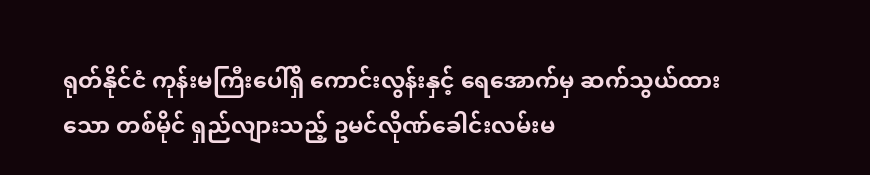ရုတ်နိုင်ငံ ကုန်းမကြီးပေါ်ရှိ ကောင်းလွန်းနှင့် ရေအောက်မှ ဆက်သွယ်ထားသော တစ်မိုင် ရှည်လျားသည့် ဥမင်လိုဏ်ခေါင်းလမ်းမ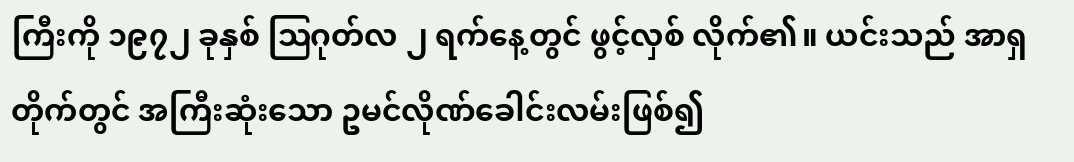ကြီးကို ၁၉၇၂ ခုနှစ် ဩဂုတ်လ ၂ ရက်နေ့တွင် ဖွင့်လှစ် လိုက်၏။ ယင်းသည် အာရှတိုက်တွင် အကြီးဆုံးသော ဥမင်လိုဏ်ခေါင်းလမ်းဖြစ်၍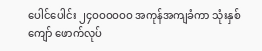ပေါင်ပေါင်း ၂၄ဝဝဝဝဝဝ အကုန်အကျခံကာ သုံးနှစ်ကျော် ဖောက်လုပ်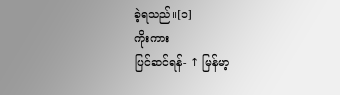ခဲ့ရသည်။[၁]
ကိုးကား
ပြင်ဆင်ရန်- ↑ မြန်မာ့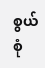စွယ်စုံ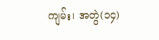ကျမ်း၊ အတွဲ(၁၄)